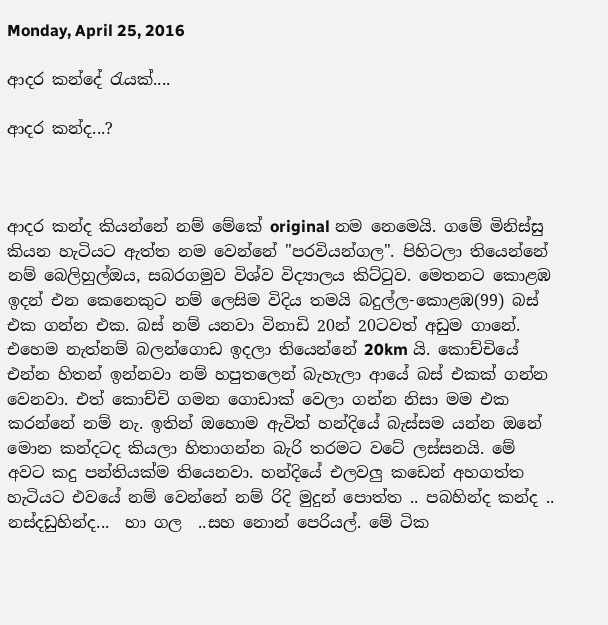Monday, April 25, 2016

ආදර කන්දේ රැයක්....

ආදර කන්ද...?



ආදර කන්ද කියන්නේ නම් මේකේ original නම නෙමෙයි. ගමේ මිනිස්සු කියන හැටියට ඇත්ත නම වෙන්නේ "පරවියන්ගල". පිහිටලා තියෙන්නේ නම් බෙලිහුල්ඔය, සබරගමුව විශ්ව විද්‍යාලය කිට්ටුව. මෙතනට කොළඹ ඉදන් එන කෙනෙකුට නම් ලෙසිම විදිය තමයි බදුල්ල-කොළඹ(99) බස් එක ගන්න එක. බස් නම් යනවා විනාඩි 20න් 20ටවත් අඩුම ගානේ. එහෙම නැත්නම් බලන්ගොඩ ඉදලා තියෙන්නේ 20km යි. කොච්චියේ එන්න හිතන් ඉන්නවා නම් හපුතලෙන් බැහැලා ආයේ බස් එකක් ගන්න වෙනවා. එත් කොච්චි ගමන ගොඩාක් වෙලා ගන්න නිසා මම එක කරන්නේ නම් නැ. ඉතින් ඔහොම ඇවිත් හන්දියේ බැස්සම යන්න ඔනේ මොන කන්දටද කියලා හිතාගන්න බැරි තරමට වටේ ලස්සනයි. මේ අවට කදු පන්තියක්ම තියෙනවා. හන්දියේ එලවලු කඩෙන් අහගත්ත හැටියට එවයේ නම් වෙන්නේ නම් රිදි මුදුන් පොත්ත .. පබහින්ද කන්ද ..  නස්දඩුහින්ද...  හා ගල  ..සහ නොන් පෙරියල්. මේ ටික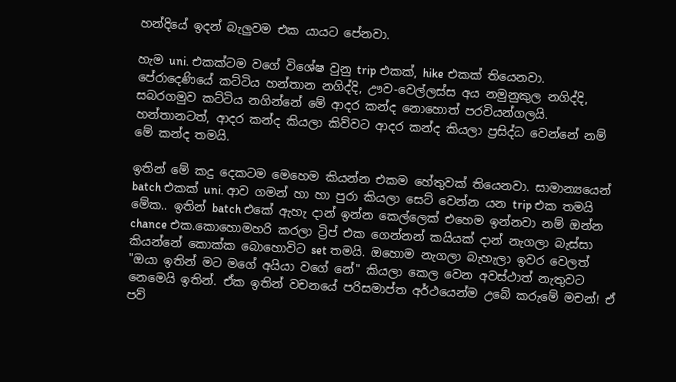හන්දියේ ඉදන් බැලුවම එක යායට පේනවා.

හැම uni. එකක්ටම වගේ විශේෂ වුනු trip එකක්, hike එකක් තියෙනවා. පේරාදෙණියේ කට්ටිය හන්තාන නගිද්දි, ඌව-වෙල්ලස්ස අය නමුනුකුල නගිද්දි, සබරගමුව කට්ටිය නගින්නේ මේ ආදර කන්ද නොහොත් පරවියන්ගලයි. හන්තානටත්, ආදර කන්ද කියලා කිව්වට ආදර කන්ද කියලා ප්‍රසිද්ධ වෙන්නේ නම් මේ කන්ද තමයි.

ඉතින් මේ කදු දෙකටම මෙහෙම කියන්න එකම හේතුවක් තියෙනවා. සාමාන්‍යයෙන් batch එකක් uni. ආව ගමන් හා හා පුරා කියලා සෙට් වෙන්න යන trip එක තමයි මේක.. ඉතින් batch එකේ ඇහැ දාන් ඉන්න කෙල්ලෙක් එහෙම ඉන්නවා නම් ඔන්න chance එක.කොහොමහරි කරලා ට්‍රිප් එක ගෙන්නන් කයියක් දාන් නැගලා බැස්සා කියන්නේ කොක්ක බොහොවිට set තමයි. ඔහොම නැගලා බැහැලා ඉවර වෙලත් "ඔයා ඉතින් මට මගේ අයියා වගේ නේ" කියලා කෙල වෙන අවස්ථාත් නැතුවට නෙමෙයි ඉතින්. ඒක ඉතින් වචනයේ පරිසමාප්ත අර්ථයෙන්ම උබේ කරුමේ මචන්! ඒ පව්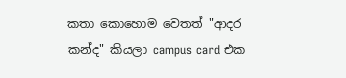කතා කොහොම වෙතත් "ආදර කන්ද" කියලා campus card එක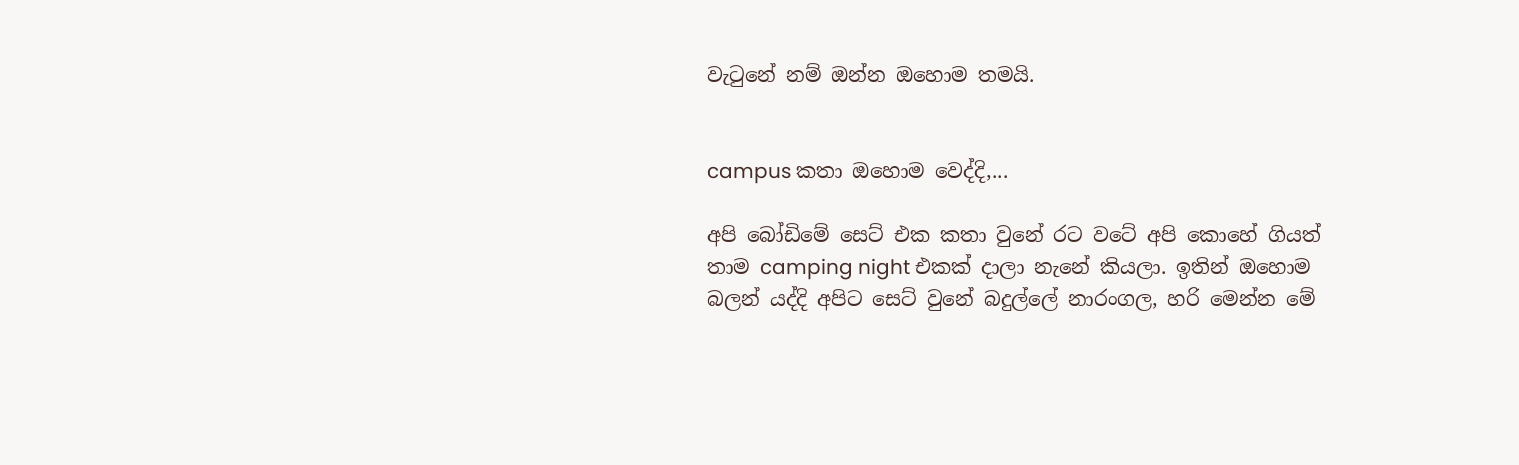වැටුනේ නම් ඔන්න ඔහොම තමයි.


campus කතා ඔහොම වෙද්දි,...

අපි බෝඩිමේ සෙට් එක කතා වුනේ රට වටේ අපි කොහේ ගියත් තාම camping night එකක් දාලා නැනේ කියලා. ඉතින් ඔහොම බලන් යද්දි අපිට සෙට් වුනේ බදුල්ලේ නාරංගල, හරි මෙන්න මේ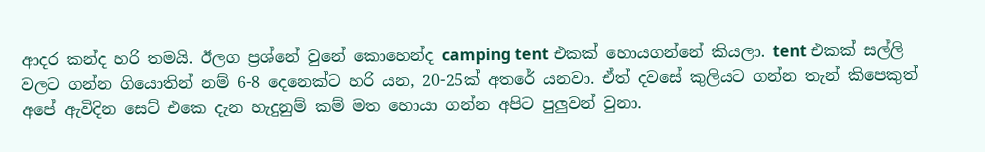ආදර කන්ද හරි තමයි. ඊලග ප්‍රශ්නේ වුනේ කොහෙන්ද camping tent එකක් හොයගන්නේ කියලා. tent එකක් සල්ලි වලට ගන්න ගියොතින් නම් 6-8 දෙනෙක්ට හරි යන, 20-25ක් අතරේ යනවා. ඒත් දවසේ කුලියට ගන්න තැන් කිපෙකුත් අපේ ඇවිදින සෙට් එකෙ දැන හැදුනුම් කම් මත හොයා ගන්න අපිට පුලුවන් වුනා.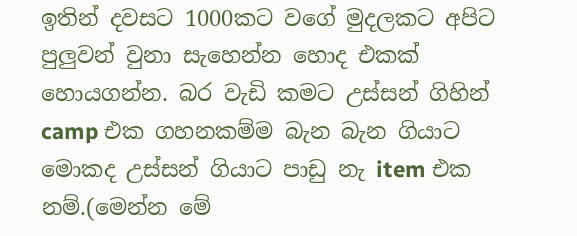ඉතින් දවසට 1000කට වගේ මුදලකට අපිට පුලුවන් වුනා සැහෙන්න හොද එකක් හොයගන්න. බර වැඩි කමට උස්සන් ගිහින් camp එක ගහනකම්ම බැන බැන ගියාට මොකද උස්සන් ගියාට පාඩු නැ item එක නම්.(මෙන්න මේ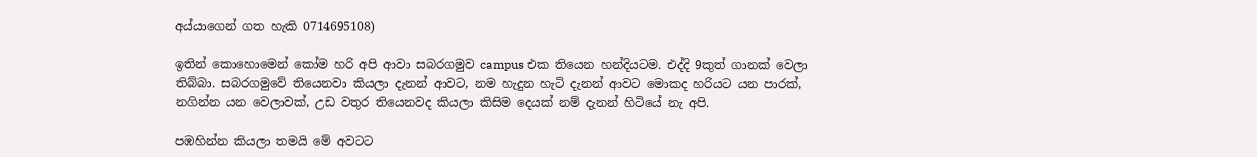අය්යාගෙන් ගත හැකි 0714695108)

ඉතින් කොහොමෙන් කෝම හරි අපි ආවා සබරගමුව campus එක තියෙන හන්දියටම. එද්දි 9කුත් ගානක් වෙලා තිබ්බා. සබරගමුවේ තියෙනවා කියලා දැනන් ආවට, නම හැදුන හැටි දැනන් ආවට මොකද හරියට යන පාරක්, නගින්න යන වෙලාවක්, උඩ වතුර තියෙනවද කියලා කිසිම දෙයක් නම් දැනන් හිටියේ නැ අපි.

පඹහින්න කියලා තමයි මේ අවටට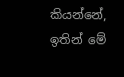කියන්නේ, ඉතින් මේ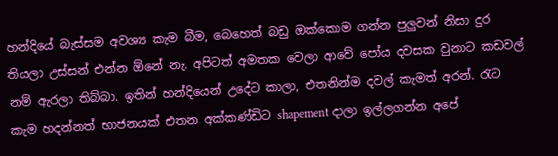හන්දියේ බැස්සම අවශ්‍ය කැම බීම, බෙහෙත් බඩු ඔක්කොම ගන්න පුලුවන් නිසා දුර තියලා උස්සන් එන්න ඕනේ නැ. අපිටත් අමතක වෙලා ආවේ පෝය දවසක වුනාට කඩවල් නම් ඇරලා තිබ්බා. ඉතින් හන්දියෙන් උදේට කාලා, එතනින්ම දවල් කැමත් අරන්. රැට කැම හදන්නත් භාජනයක් එතන අක්කණ්ඩිට shapement දාලා ඉල්ලගන්න අපේ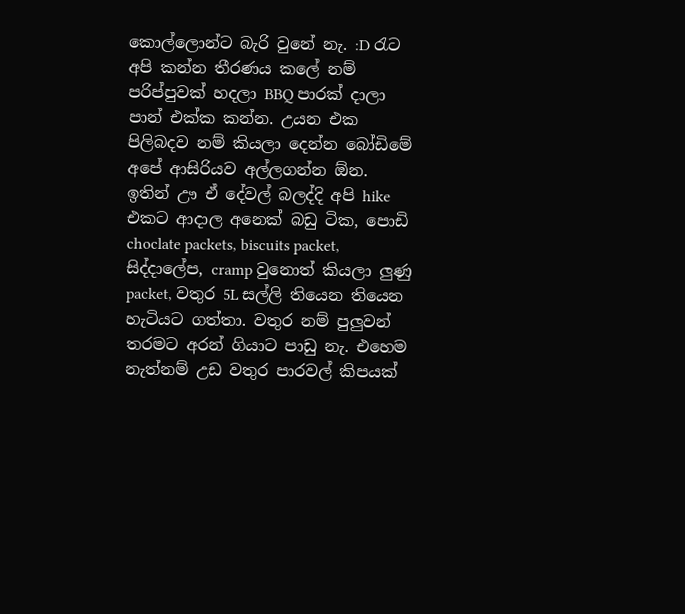කොල්ලොන්ට බැරි වුනේ නැ. :D රැට අපි කන්න තීරණය කලේ නම් පරිප්පුවක් හදලා BBQ පාරක් දාලා පාන් එක්ක කන්න. උයන එක පිලිබදව නම් කියලා දෙන්න බෝඩිමේ අපේ ආසිරියව අල්ලගන්න ඕන. ඉතින් ඌ ඒ දේවල් බලද්දි අපි hike එකට ආදාල අනෙක් බඩු ටික, පොඩි choclate packets, biscuits packet, සිද්දාලේප, cramp වුනොත් කියලා ලුණු packet, වතුර 5L සල්ලි තියෙන තියෙන හැටියට ගත්තා. වතුර නම් පුලුවන් තරමට අරන් ගියාට පාඩු නැ. එහෙම නැත්නම් උඩ වතුර පාරවල් කිපයක්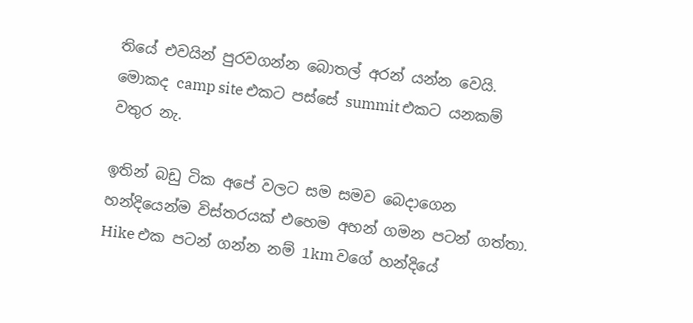තියේ එවයින් පුරවගන්න බොතල් අරන් යන්න වෙයි. මොකද camp site එකට පස්සේ summit එකට යනකම් වතුර නැ.

ඉතින් බඩු ටික අපේ වලට සම සමව බෙදාගෙන හන්දියෙන්ම විස්තරයක් එහෙම අහන් ගමන පටන් ගත්තා. Hike එක පටන් ගන්න නම් 1km වගේ හන්දියේ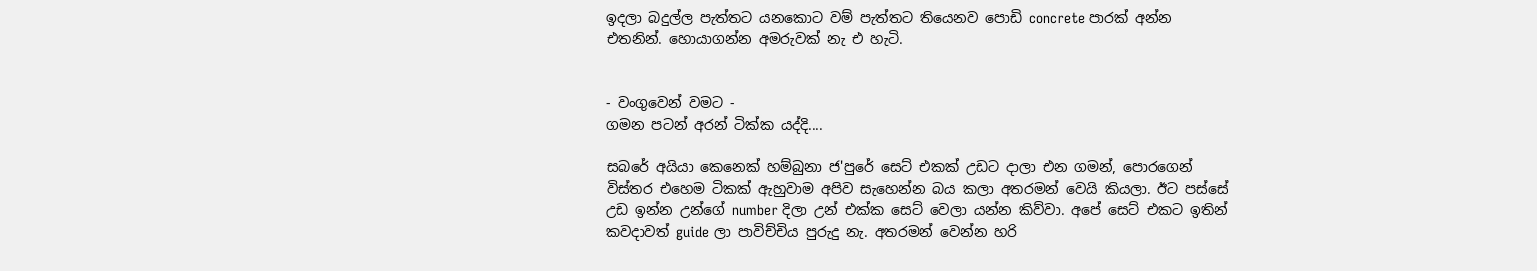ඉදලා බදුල්ල පැත්තට යනකොට වම් පැත්තට තියෙනව පොඩි concrete පාරක් අන්න එතනින්. හොයාගන්න අමරුවක් නැ එ හැටි.


- වංගුවෙන් වමට -
ගමන පටන් අරන් ටික්ක යද්දි....

සබරේ අයියා කෙනෙක් හම්බුනා ජ'පුරේ සෙට් එකක් උඩට දාලා එන ගමන්, පොරගෙන් විස්තර එහෙම ටිකක් ඇහුවාම අපිව සැහෙන්න බය කලා අතරමන් වෙයි කියලා. ඊට පස්සේ උඩ ඉන්න උන්ගේ number දිලා උන් එක්ක සෙට් වෙලා යන්න කිව්වා. අපේ සෙට් එකට ඉතින් කවදාවත් guide ලා පාවිච්චිය පුරුදු නැ. අතරමන් වෙන්න හරි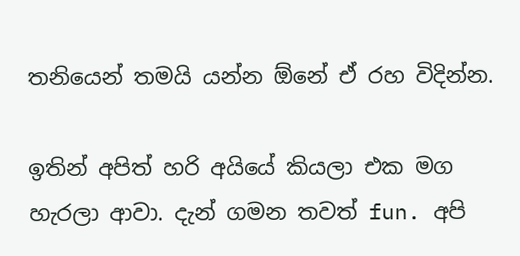තනියෙන් තමයි යන්න ඕනේ ඒ රහ විදින්න.

ඉතින් අපිත් හරි අයියේ කියලා එක මග හැරලා ආවා. දැන් ගමන තවත් fun. අපි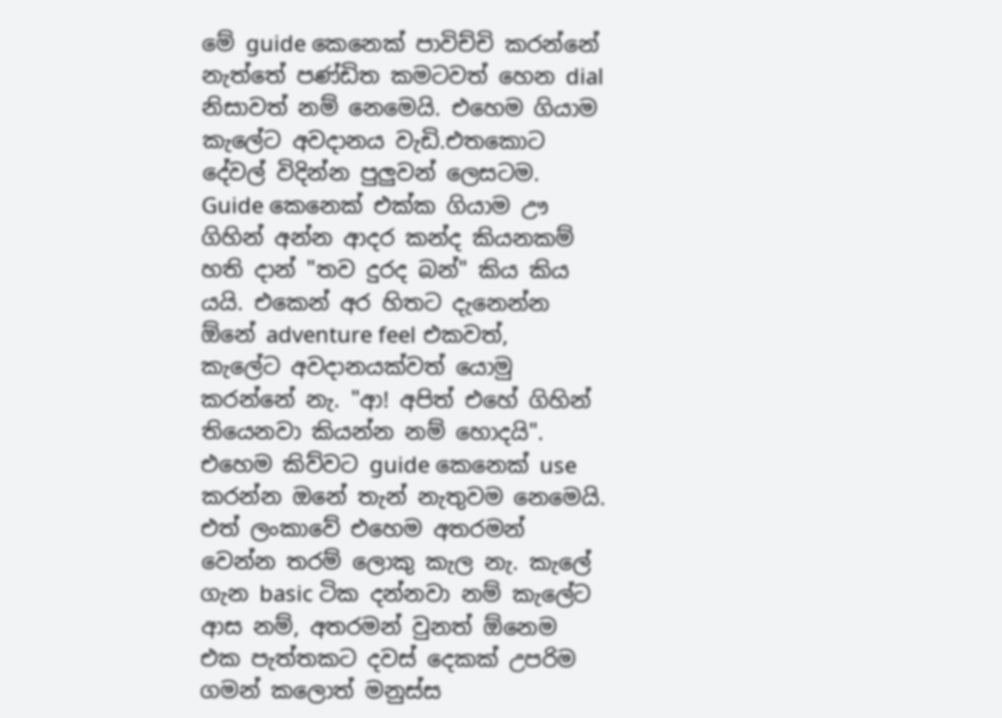මේ guide කෙනෙක් පාවිච්චි කරන්නේ නැත්තේ පණ්ඩිත කමටවත් හෙන dial නිසාවත් නම් නෙමෙයි. එහෙම ගියාම කැලේට අවදානය වැඩි.එතකොට දේවල් විදින්න පුලුවන් ලෙසටම. Guide කෙනෙක් එක්ක ගියාම ඌ ගිහින් අන්න ආදර කන්ද කියනකම් හති දාන් "තව දුරද බන්" කිය කිය යයි. එකෙන් අර හිතට දැනෙන්න ඕනේ adventure feel එකවත්, කැලේට අවදානයක්වත් යොමු කරන්නේ නැ. "ආ! අපිත් එහේ ගිහින් තියෙනවා කියන්න නම් හොදයි". එහෙම කිව්වට guide කෙනෙක් use කරන්න ඔනේ තැන් නැතුවම නෙමෙයි. එත් ලංකාවේ එහෙම අතරමන් වෙන්න තරම් ලොකු කැල නැ. කැලේ ගැන basic ටික දන්නවා නම් කැලේට ආස නම්, අතරමන් වුනත් ඕනෙම එක පැත්තකට දවස් දෙකක් උපරිම ගමන් කලොත් මනුස්ස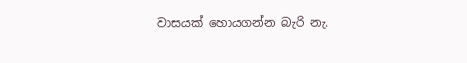වාසයක් හොයගන්න බැරි නැ.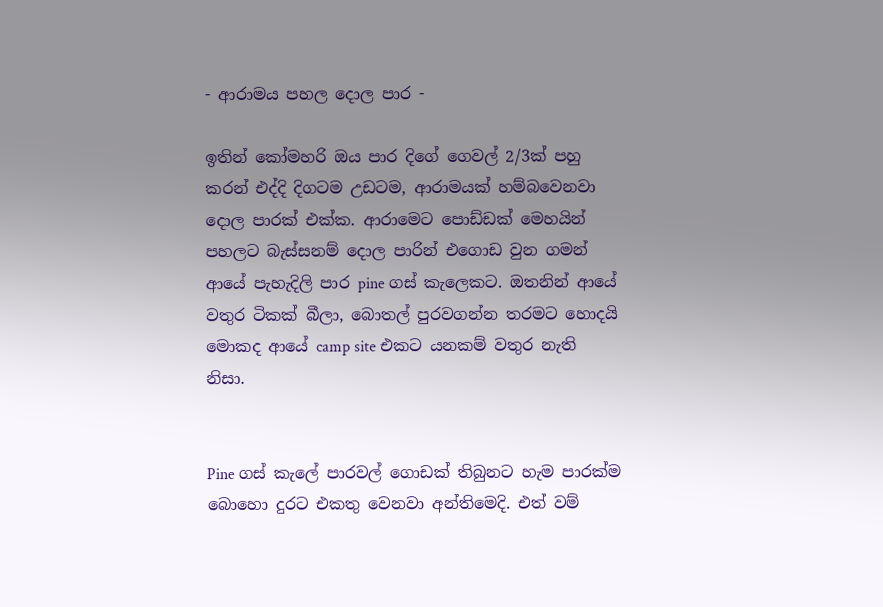- ආරාමය පහල දොල පාර -

ඉතින් කෝමහරි ඔය පාර දිගේ ගෙවල් 2/3ක් පහු කරන් එද්දි දිගටම උඩටම, ආරාමයක් හම්බවෙනවා දොල පාරක් එක්ක. ආරාමෙට පොඩ්ඩක් මෙහයින් පහලට බැස්සනම් දොල පාරින් එගොඩ වුන ගමන් ආයේ පැහැදිලි පාර pine ගස් කැලෙකට. ඔතනින් ආයේ වතුර ටිකක් බීලා, බොතල් පුරවගන්න තරමට හොදයි මොකද ආයේ camp site එකට යනකම් වතුර නැති නිසා.


Pine ගස් කැලේ පාරවල් ගොඩක් තිබුනට හැම පාරක්ම බොහො දුරට එකතු වෙනවා අන්තිමෙදි. එත් වම්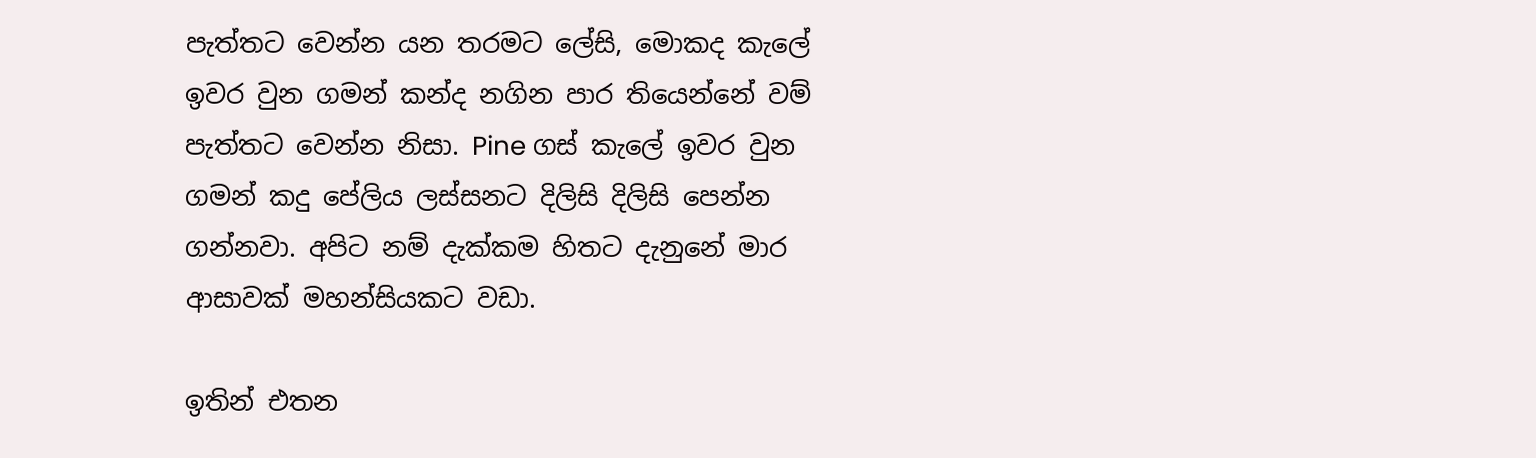පැත්තට වෙන්න යන තරමට ලේසි, මොකද කැලේ ඉවර වුන ගමන් කන්ද නගින පාර තියෙන්නේ වම් පැත්තට වෙන්න නිසා. Pine ගස් කැලේ ඉවර වුන ගමන් කදු පේලිය ලස්සනට දිලිසි දිලිසි පෙන්න ගන්නවා. අපිට නම් දැක්කම හිතට දැනුනේ මාර ආසාවක් මහන්සියකට වඩා.

ඉතින් එතන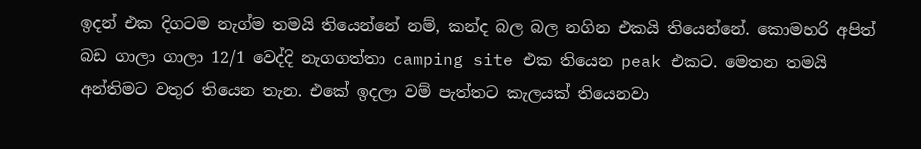ඉදන් එක දිගටම නැග්ම තමයි තියෙන්නේ නම්, කන්ද බල බල නගින එකයි තියෙන්නේ. කොමහරි අපිත් බඩ ගාලා ගාලා 12/1 වෙද්දි නැගගත්තා camping site එක තියෙන peak එකට. මෙතන තමයි අන්තිමට වතුර තියෙන තැන. එකේ ඉදලා වම් පැත්තට කැලයක් තියෙනවා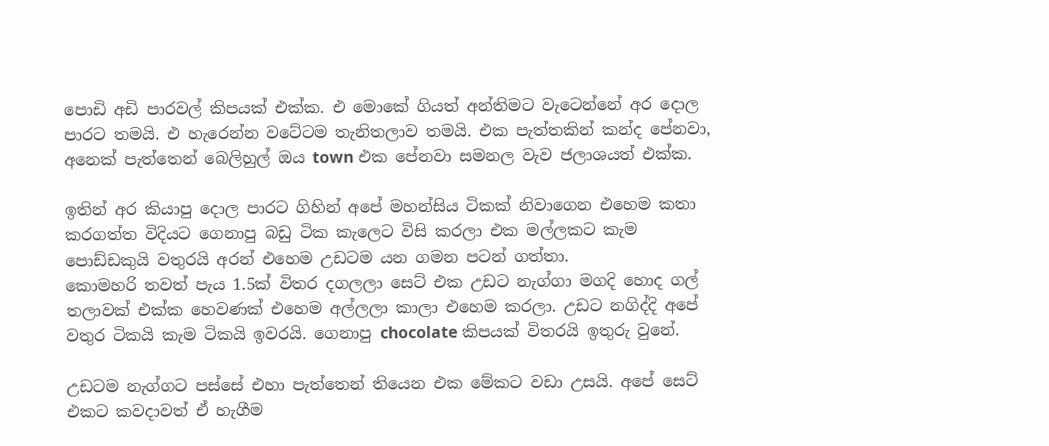පොඩි අඩි පාරවල් කිපයක් එක්ක. එ මොකේ ගියත් අන්තිමට වැටෙන්නේ අර දොල පාරට තමයි. එ හැරෙන්න වටේටම තැනිතලාව තමයි. එක පැත්තකින් කන්ද පේනවා, අනෙක් පැත්තෙන් බෙලිහුල් ඔය town එක පේනවා සමනල වැව ජලාශයත් එක්ක.

ඉතින් අර කියාපු දොල පාරට ගිහින් අපේ මහන්සිය ටිකක් නිවාගෙන එහෙම කතා කරගත්ත විදියට ගෙනාපු බඩු ටික කැලෙට විසි කරලා එක මල්ලකට කැම පොඩ්ඩකුයි වතුරයි අරන් එහෙම උඩටම යන ගමන පටන් ගත්තා.
කොමහරි තවත් පැය 1.5ක් විතර දගලලා සෙට් එක උඩට නැග්ගා මගදි හොද ගල් තලාවක් එක්ක හෙවණක් එහෙම අල්ලලා කාලා එහෙම කරලා. උඩට නගිද්දි අපේ වතුර ටිකයි කැම ටිකයි ඉවරයි. ගෙනාපු chocolate කිපයක් විතරයි ඉතුරු වුනේ.

උඩටම නැග්ගට පස්සේ එහා පැත්තෙන් තියෙන එක මේකට වඩා උසයි. අපේ සෙට් එකට කවදාවත් ඒ හැගීම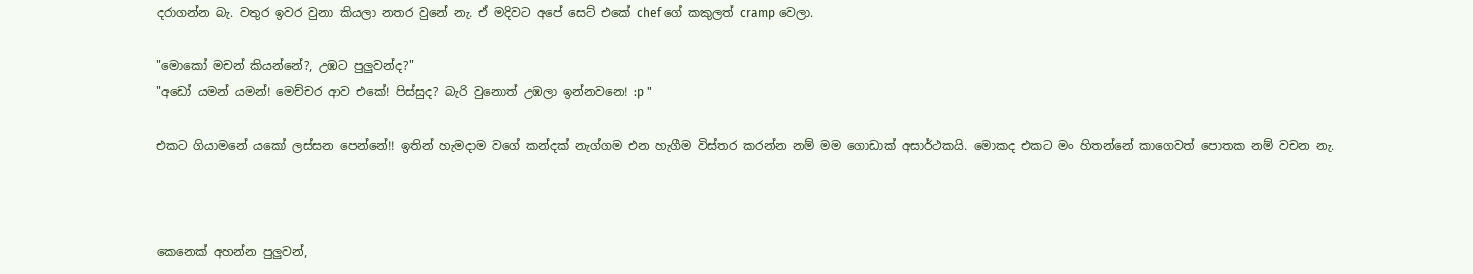දරාගන්න බැ. වතුර ඉවර වුනා කියලා නතර වුනේ නැ. ඒ මදිවට අපේ සෙට් එකේ chef ගේ කකුලත් cramp වෙලා.

"මොකෝ මචන් කියන්නේ?, උඹට පුලුවන්ද?"
"අඩෝ යමන් යමන්! මෙච්චර ආව එකේ! පිස්සුද? බැරි වුනොත් උඹලා ඉන්නවනෙ! :p "

එකට ගියාමනේ යකෝ ලස්සන පෙන්නේ!! ඉතින් හැමදාම වගේ කන්දක් නැග්ගම එන හැගීම විස්තර කරන්න නම් මම ගොඩාක් අසාර්ථකයි. මොකද එකට මං හිතන්නේ කාගෙවත් පොතක නම් වචන නැ.



කෙනෙක් අහන්න පුලුවන්,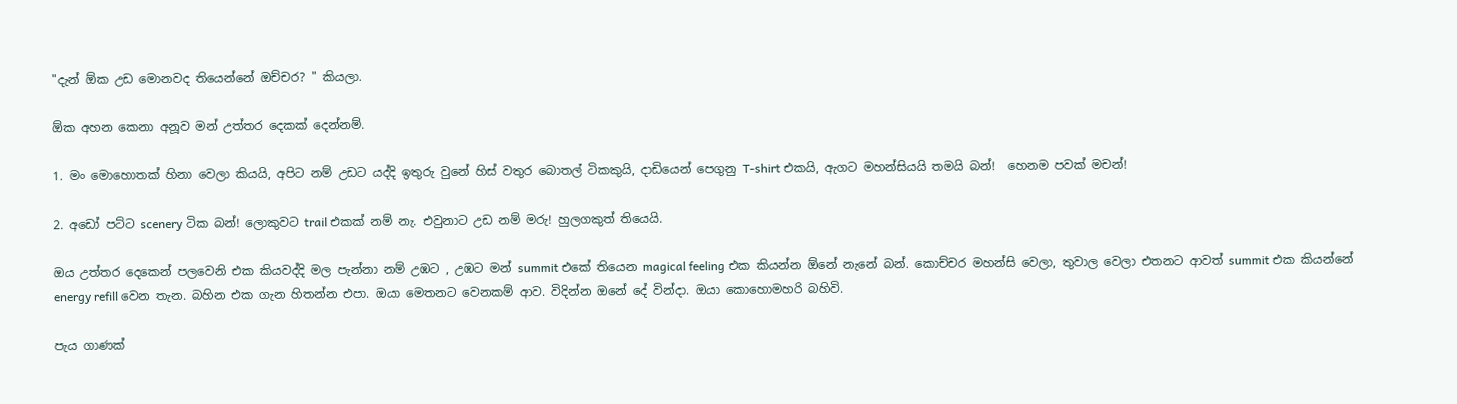"දැන් ඕක උඩ මොනවද තියෙන්නේ ඔච්චර? " කියලා.

ඕක අහන කෙනා අනූව මන් උත්තර දෙකක් දෙන්නම්.

1. මං මොහොතක් හිනා වෙලා කියයි, අපිට නම් උඩට යද්දි ඉතුරු වුනේ හිස් වතුර බොතල් ටිකකුයි, දාඩියෙන් පෙගුනු T-shirt එකයි, ඇගට මහන්සියයි තමයි බන්!  හෙනම පවක් මචන්!

2. අඩෝ පට්ට scenery ටික බන්! ලොකුවට trail එකක් නම් නැ. එවුනාට උඩ නම් මරු! හුලගකුත් තියෙයි.

ඔය උත්තර දෙකෙන් පලවෙනි එක කියවද්දි මල පැන්නා නම් උඹට , උඹට මන් summit එකේ තියෙන magical feeling එක කියන්න ඕනේ නැනේ බන්. කොච්චර මහන්සි වෙලා, තුවාල වෙලා එතනට ආවත් summit එක කියන්නේ energy refill වෙන තැන. බහින එක ගැන හිතන්න එපා. ඔයා මෙතනට වෙනකම් ආව. විදින්න ඔනේ දේ වින්දා. ඔයා කොහොමහරි බහිවි.

පැය ගාණක්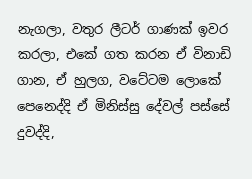නැගලා, වතුර ලීටර් ගාණක් ඉවර කරලා, එකේ ගත කරන ඒ විනාඩි ගාන, ඒ හුලග, වටේටම ලොකේ පෙනෙද්දි ඒ මිනිස්සු දේවල් පස්සේ දුවද්දි,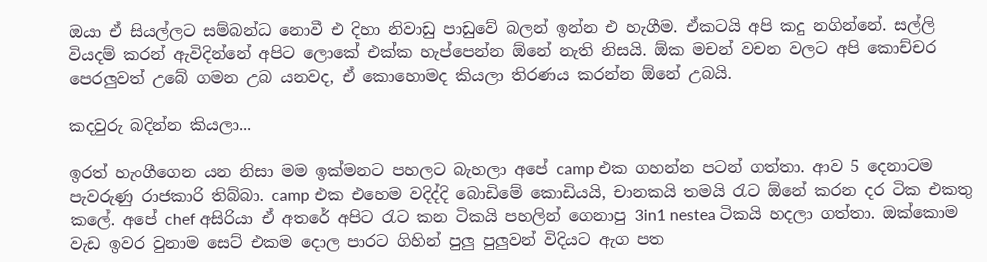ඔයා ඒ සියල්ලට සම්බන්ධ නොවී එ දිහා නිවාඩු පාඩුවේ බලන් ඉන්න එ හැගීම. ඒකටයි අපි කදු නගින්නේ. සල්ලි වියදම් කරන් ඇවිදින්නේ අපිට ලොකේ එක්ක හැප්පෙන්න ඕනේ නැති නිසයි. ඕක මචන් වචන වලට අපි කොච්චර පෙරලුවත් උබේ ගමන උබ යනවද, ඒ කොහොමද කියලා තිරණය කරන්න ඕනේ උබයි.

කදවුරු බදින්න කියලා...

ඉරත් හැංගීගෙන යන නිසා මම ඉක්මනට පහලට බැහලා අපේ camp එක ගහන්න පටන් ගත්තා. ආව 5 දෙනාටම පැවරුණු රාජකාරි තිබ්බා. camp එක එහෙම වදිද්දි බොඩිමේ කොඩියයි, චානකයි තමයි රැට ඕනේ කරන දර ටික එකතු කලේ. අපේ chef අසිරියා ඒ අතරේ අපිට රැට කන ටිකයි පහලින් ගෙනාපු 3in1 nestea ටිකයි හදලා ගත්තා. ඔක්කොම වැඩ ඉවර වුනාම සෙට් එකම දොල පාරට ගිහින් පුලු පුලුවන් විදියට ඇග පත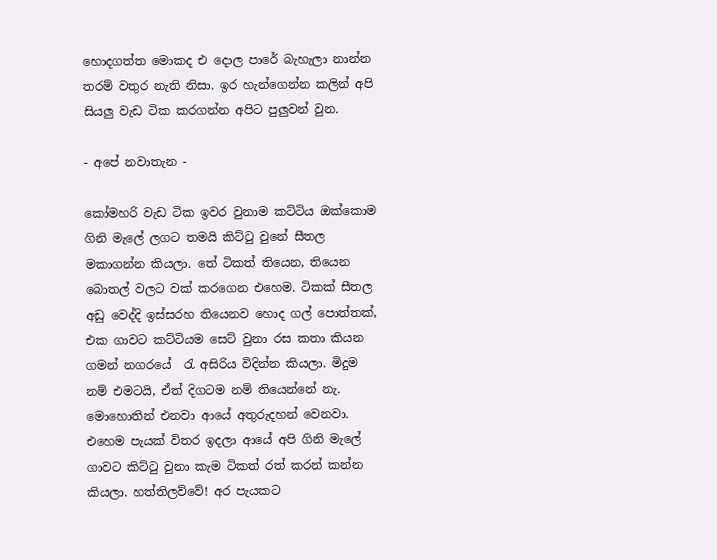හොදගත්ත මොකද එ දොල පාරේ බැහැලා නාන්න තරම් වතුර නැති නිසා. ඉර හැන්ගෙන්න කලින් අපි සියලු වැඩ ටික කරගන්න අපිට පුලුවන් වුන.

- අපේ නවාතැන -

කෝමහරි වැඩ ටික ඉවර වුනාම කට්ටිය ඔක්කොම ගිනි මැලේ ලගට තමයි කිට්ටු වුනේ සීතල මකාගන්න කියලා. තේ ටිකත් තියෙන, තියෙන බොතල් වලට වක් කරගෙන එහෙම. ටිකක් සීතල අඩු වෙද්දි ඉස්සරහ තියෙනව හොද ගල් පොත්තක්, එක ගාවට කට්ටියම සෙට් වුනා රස කතා කියන ගමන් නගරයේ  රැ අසිරිය විදින්න කියලා. මිදුම නම් එමටයි, ඒත් දිගටම නම් තියෙන්නේ නැ. මොහොතින් එනවා ආයේ අතුරුදහන් වෙනවා. එහෙම පැයක් විතර ඉදලා ආයේ අපි ගිනි මැලේ ගාවට කිට්ටු වුනා කැම ටිකත් රත් කරන් කන්න කියලා. හත්තිලව්වේ! අර පැයකට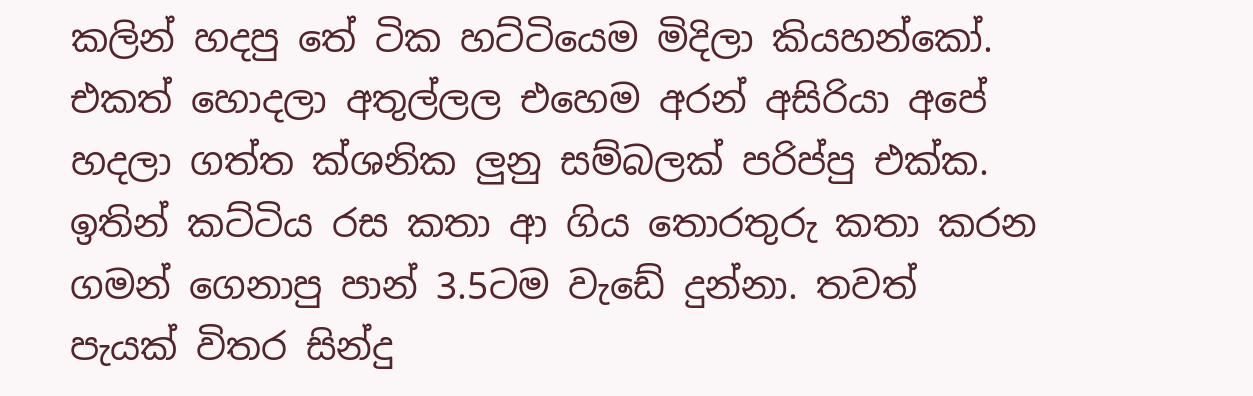කලින් හදපු තේ ටික හට්ටියෙම මිදිලා කියහන්කෝ. එකත් හොදලා අතුල්ලල එහෙම අරන් අසිරියා අපේ හදලා ගත්ත ක්ශනික ලුනු සම්බලක් පරිප්පු එක්ක. ඉතින් කට්ටිය රස කතා ආ ගිය තොරතුරු කතා කරන ගමන් ගෙනාපු පාන් 3.5ටම වැඩේ දුන්නා. තවත් පැයක් විතර සින්දු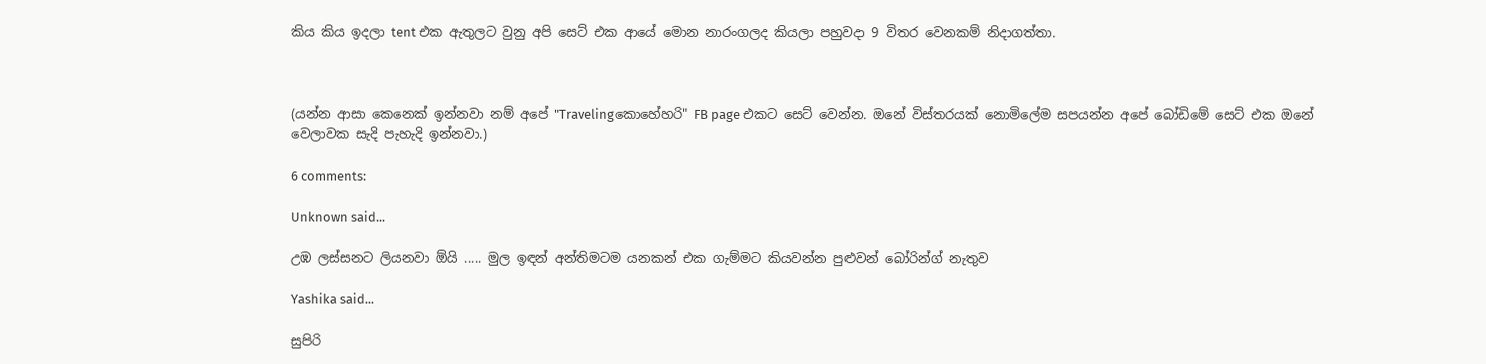කිය කිය ඉදලා tent එක ඇතුලට වුනු අපි සෙට් එක ආයේ මොන නාරංගලද කියලා පහුවදා 9 විතර වෙනකම් නිදාගත්තා.



(යන්න ආසා කෙනෙක් ඉන්නවා නම් අපේ "Travelingකොහේහරි" FB page එකට සෙට් වෙන්න. ඔනේ විස්තරයක් නොමිලේම සපයන්න අපේ බෝඩිමේ සෙට් එක ඔනේ වෙලාවක සැදි පැහැදි ඉන්නවා.)

6 comments:

Unknown said...

උඹ ලස්සනට ලියනවා ඕයි ..... මුල ඉඳන් අන්තිමටම යනකන් එක ගැම්මට කියවන්න පුළුවන් බෝරින්ග් නැතුව

Yashika said...

සුපිරි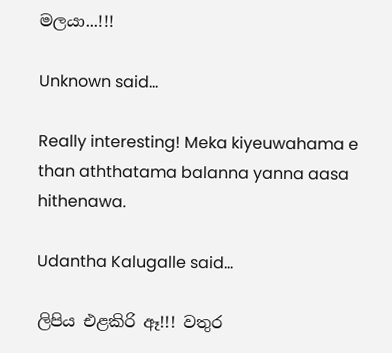මලයා...!!!

Unknown said...

Really interesting! Meka kiyeuwahama e than aththatama balanna yanna aasa hithenawa.

Udantha Kalugalle said...

ලිපිය එළකිරි ඈ!!! වතුර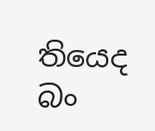තියෙද බං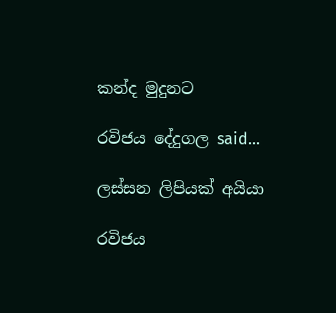කන්ද මුදුනට

රවිජය දේදුගල said...

ලස්සන ලිපියක් අයියා

රවිජය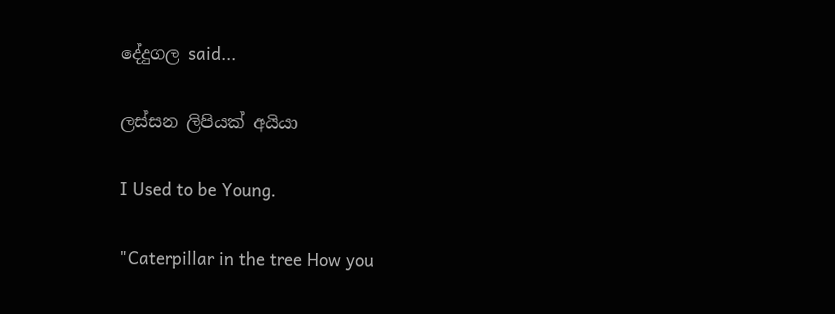දේදුගල said...

ලස්සන ලිපියක් අයියා

I Used to be Young.

"Caterpillar in the tree How you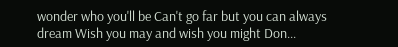wonder who you'll be Can't go far but you can always dream Wish you may and wish you might Don...